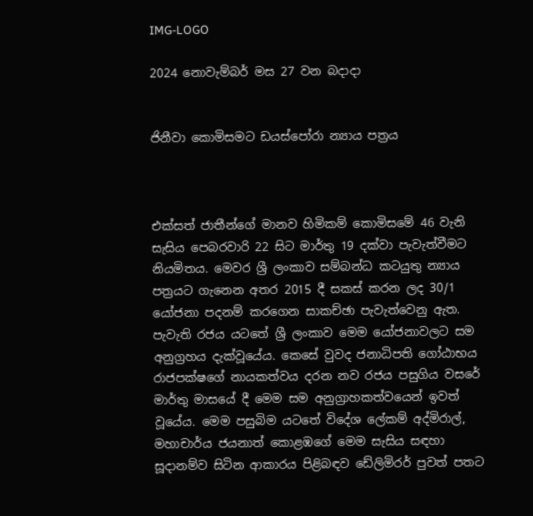IMG-LOGO

2024 නොවැම්බර් මස 27 වන බදාදා


ජිනීවා කොමිසමට ඩයස්පෝරා න්‍යාය පත්‍රය



එක්සත් ජාතීන්ගේ මානව හිමිකම් කොමිසමේ 46 වැනි සැසිය පෙබරවාරි 22 සිට මාර්තු 19 දක්වා පැවැත්වීමට නියමිතය. මෙවර ශ්‍රී ලංකාව සම්බන්ධ කටයුතු න්‍යාය පත්‍රයට ගැනෙන අතර 2015 දී සකස් කරන ලද 30/1 යෝජනා පදනම් කරගෙන සාකච්ඡා පැවැත්වෙනු ඇත. පැවැති රජය යටතේ ශ්‍රී ලංකාව මෙම යෝජනාවලට සම අනුග්‍රහය දැක්වූයේය. කෙසේ වුවද ජනාධිපති ගෝඨාභය රාජපක්ෂගේ නායකත්වය දරන නව රජය පසුගිය වසරේ මාර්තු මාසයේ දී මෙම සම අනුග්‍රාහකත්වයෙන් ඉවත් වූයේය. මෙම පසුබිම යටතේ විදේශ ලේකම් අද්මිරාල්, මහාචාර්ය ජයනාත් කොළඹගේ මෙම සැසිය සඳහා සූද‌ානම්ව සිටින ආකාරය පිළිබඳව ඩේලිමිරර් පුවත් පතට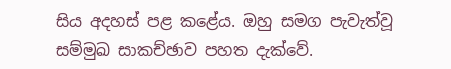සිය අදහස් පළ කළේය. ඔහු සමග පැවැත්වූ සම්මුඛ සාකච්ඡාව පහත දැක්වේ.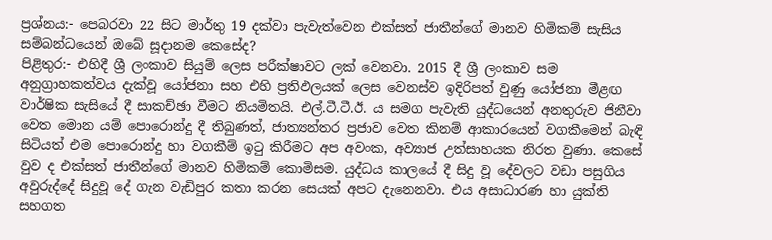ප්‍රශ්නය:- පෙබරවා 22 සිට මාර්තු 19 දක්වා පැවැත්වෙන එක්සත් ජාතීන්ගේ මානව හිමිකම් සැසිය සම්බන්ධයෙන් ඔබේ සූද‌ානම කෙසේද?
පිළිතුර:- එහිදී ශ්‍රී ලංකාව සියුම් ලෙස පරීක්ෂාවට ලක් වෙනවා. 2015 දී ශ්‍රී ලංකාව සම අනුග්‍රාහකත්වය දැක්වූ යෝජනා සහ එහි ප්‍රතිඵලයක් ලෙස වෙනස්ව ඉදිරිපත් වුණු යෝජනා මීළඟ වාර්ෂික සැසියේ දී සාකච්ඡා වීමට නියමිතයි. එල්.ටී.ටී.ඊ. ය සමග පැවැති යුද්ධයෙන් අනතුරුව ජිනීවා වෙත මොන යම් පොරොන්දු දී තිබුණත්, ජාත්‍යන්තර ප්‍රජාව වෙත කිනම් ආකාරයෙන් වගකීමෙන් බැඳි සිටියත් එම පොරොන්දු හා වගකීම් ඉටු කිරීමට අප අවංක, අව්‍යාජ උත්සාහයක නිරත වුණා. කෙසේ වුව ද එක්සත් ජාතීන්ගේ මානව හිමිකම් කොමිසම. යුද්ධය කාලයේ දී සිදු වූ දේවලට වඩා පසුගිය අවුරුද්දේ සිදුවූ දේ ගැන වැඩිපුර කතා කරන සෙයක් අපට දැනෙනවා. එය අසාධාරණ හා යුක්ති සහගත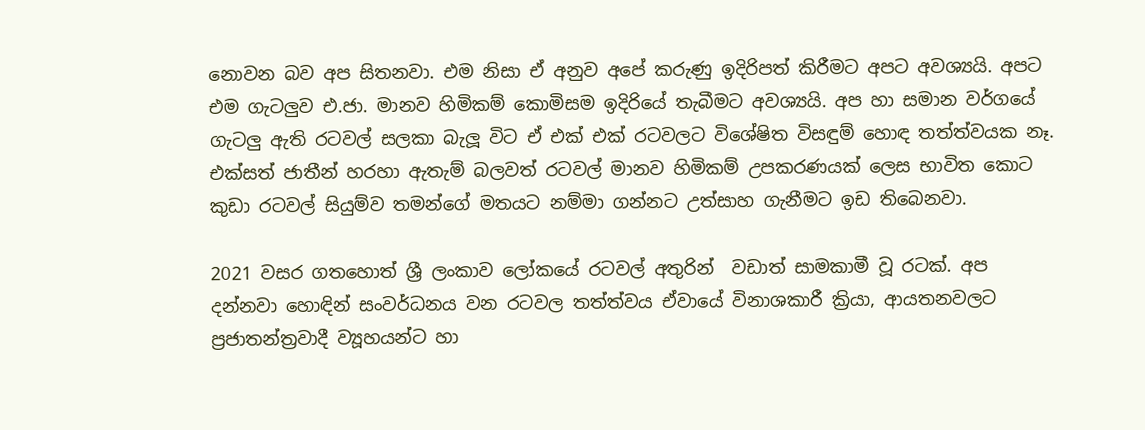නොවන බව අප සිතනවා. එම නිසා ඒ අනුව අපේ කරුණු ඉදිරිපත් කිරීමට අපට අවශ්‍යයි. අපට එම ගැටලුව එ.ජා. මානව හිමිකම් කොමිසම ඉදිරියේ තැබීමට අවශ්‍යයි. අප හා සමාන වර්ගයේ ගැටලු ඇති රටවල් සලකා බැලූ විට ඒ එක් එක් රටවලට විශේෂිත විසඳුම් හොඳ තත්ත්වයක නෑ. එක්සත් ජාතීන් හරහා ඇතැම් බලවත් රටවල් මානව හිමිකම් උපකරණයක් ලෙස භාවිත කොට කුඩා රටවල් සියුම්ව තමන්ගේ මතයට නම්මා ගන්නට උත්සාහ ගැනීමට ඉඩ තිබෙනවා.

2021 වසර ගතහොත් ශ්‍රී ලංකාව ලෝකයේ රටවල් අතුරින්  වඩාත් සාමකාමී වූ රටක්. අප දන්නවා හොඳින් සංවර්ධනය වන රටවල තත්ත්වය ඒවායේ විනාශකාරී ක්‍රියා, ආයතනවලට ප්‍රජාතන්ත්‍රවාදී ව්‍යූහයන්ට හා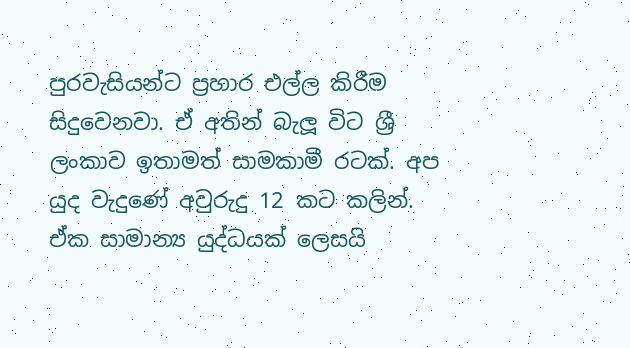පුරවැසියන්ට ප්‍රහාර එල්ල කිරීම සිදුවෙනවා. ඒ අතින් බැලූ විට ශ්‍රී ලංකාව ඉතාමත් සාමකාමී රටක්. අප යුද වැදුණේ අවුරුදු 12 කට කලින්. ඒක සාමාන්‍ය යුද්ධයක් ලෙසයි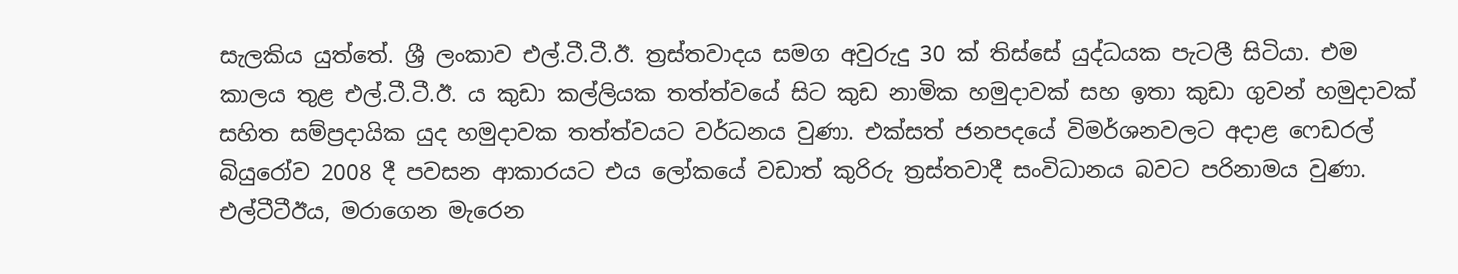සැලකිය යුත්තේ. ශ්‍රී ලංකාව එල්.ටී.ටී.ඊ. ත්‍රස්තවාදය සමග අවුරුදු 30 ක් තිස්සේ යුද්ධයක පැටලී සිටියා. එම කාලය තුළ එල්.ටී.ටී.ඊ. ය කුඩා කල්ලියක තත්ත්වයේ සිට කුඩ නාමික හමුද‌ාවක් සහ ඉතා කුඩා ගුවන් හමුද‌ාවක් සහිත සම්ප්‍රද‌ායික යුද හමුද‌ාවක තත්ත්වයට වර්ධනය වුණා. එක්සත් ජනපදයේ විමර්ශනවලට අද‌ාළ ෆෙඩරල් බියුරෝව 2008 දී පවසන ආකාරයට එය ලෝකයේ වඩාත් කුරිරු ත්‍රස්තවාදී සංවිධානය බවට පරිනාමය වුණා. එල්ටීටීඊය, මරාගෙන මැරෙන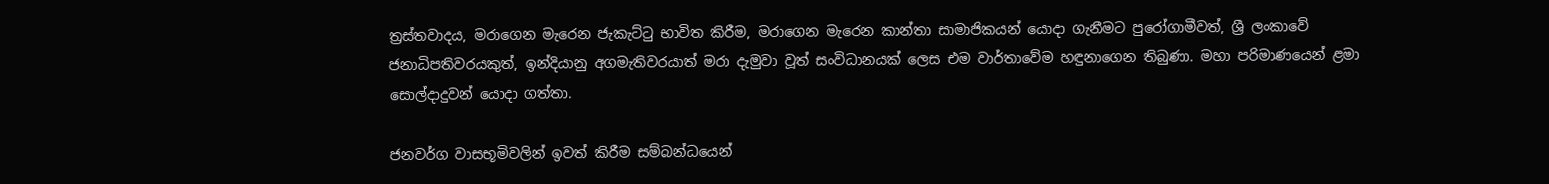ත්‍රස්තවාදය, මරාගෙන මැරෙන ජැකැට්ටු භාවිත කිරීම, මරාගෙන මැරෙන කාන්තා සාමාජිකයන් යොද‌ා ගැනීමට පුරෝගාමීවත්, ශ්‍රී ලංකාවේ ජනාධිපතිවරයකුත්, ඉන්දියානු අගමැතිවරයාත් මරා දැමුවා වූත් සංවිධානයක් ලෙස එම වාර්තාවේම හඳුනාගෙන තිබුණා. මහා පරිමාණයෙන් ළමා සොල්ද‌ාදුවන් යොද‌ා ගත්තා.

ජනවර්ග වාසභූමිවලින් ඉවත් කිරීම සම්බන්ධයෙන්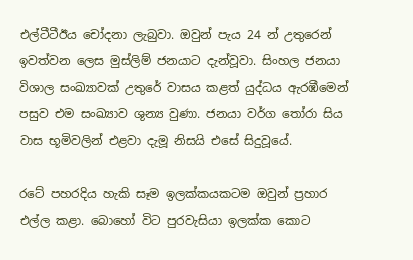එල්ටීටීඊය චෝදනා ලැබුවා. ඔවුන් පැය 24 න් උතුරෙන් ඉවත්වන ලෙස මුස්ලිම් ජනයාට දැන්වූවා. සිංහල ජනයා විශාල සංඛ්‍යාවක් උතුරේ වාසය කළත් යුද්ධය ඇරඹීමෙන් පසුව එම සංඛ්‍යාව ශුන්‍ය වුණා. ජනයා වර්ග තෝරා සිය වාස භූමිවලින් එළවා දැමූ නිසයි එසේ සිදුවූයේ.

රටේ පහරදිය හැකි සෑම ඉලක්කයකටම ඔවුන් ප්‍රහාර එල්ල කළා. බොහෝ විට පුරවැසියා ඉලක්ක කොට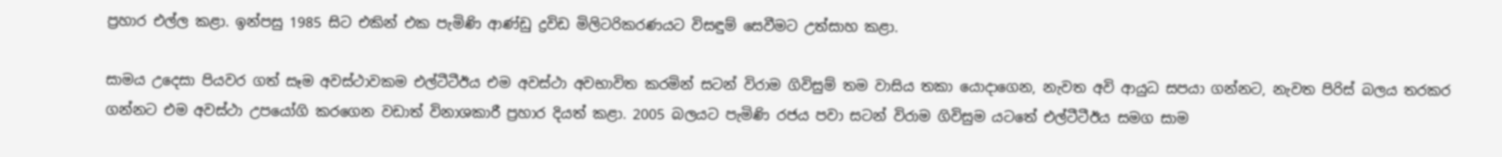ප්‍රහාර එල්ල කළා. ඉන්පසු 1985 සිට එකින් එක පැමිණි ආණ්ඩු ද්‍රවිඩ මිලිටරිකරණයට විසඳුම් සෙවීමට උත්සාහ කළා.

සාමය උදෙසා පියවර ගත් සෑම අවස්ථාවකම එල්ටීටීඊය එම අවස්ථා අවභාවිත කරමින් සටන් විරාම ගිවිසුම් තම වාසිය තකා යොද‌ාගෙන, නැවත අවි ආයුධ සපයා ගන්නට, නැවත පිරිස් බලය තරකර ගන්නට එම අවස්ථා උපයෝගි කරගෙන වඩාත් විනාශකාරී ප්‍රහාර දියත් කළා. 2005 බලයට පැමිණි රජය පවා සටන් විරාම ගිවිසුම යටතේ එල්ටීටීඊය සමග සාම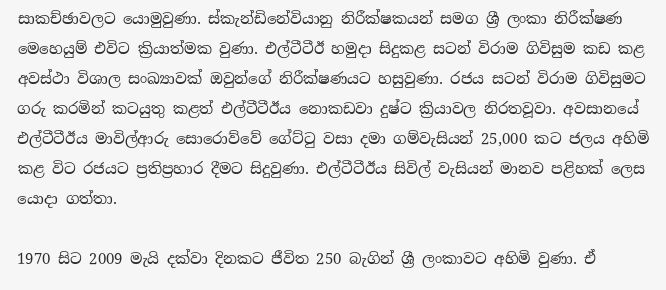සාකච්ඡාවලට යොමුවුණා. ස්කැන්ඩිනේවියානු නිරීක්ෂකයන් සමග ශ්‍රී ලංකා නිරීක්ෂණ මෙහෙයුම් එවිට ක්‍රියාත්මක වුණා. එල්ටීටීඊ හමුද‌ා සිදුකළ සටන් විරාම ගිවිසුම කඩ කළ අවස්ථා විශාල සංඛ්‍යාවක් ඔවුන්ගේ නිරීක්ෂණයට හසුවුණා. රජය සටන් විරාම ගිවිසුමට ගරු කරමින් කටයුතු කළත් එල්ටීටීඊය නොකඩවා දුෂ්ට ක්‍රියාවල නිරතවූවා. අවසානයේ එල්ටීටීඊය මාවිල්ආරු සොරොව්වේ ගේට්ටු වසා දමා ගම්වැසියන් 25,000 කට ජලය අහිමි කළ විට රජයට ප්‍රතිප්‍රහාර දීමට සිදුවුණා. එල්ටීටීඊය සිවිල් වැසියන් මානව පළිහක් ලෙස යොද‌ා ගත්තා.

1970 සිට 2009 මැයි දක්වා දිනකට ජීවිත 250 බැගින් ශ්‍රී ලංකාවට අහිමි වුණා. ඒ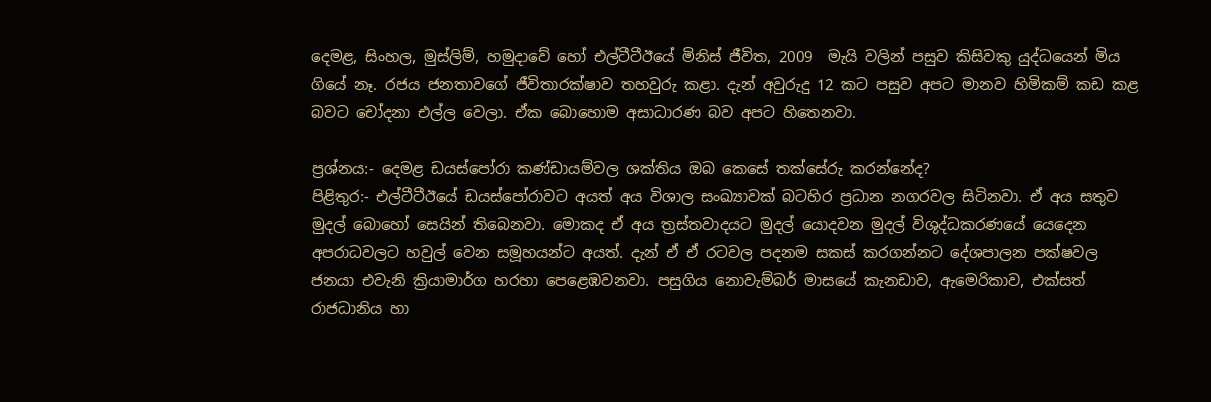දෙමළ, සිංහල, මුස්ලිම්, හමුද‌ාවේ හෝ එල්ටීටීඊයේ මිනිස් ජීවිත, 2009  මැයි වලින් පසුව කිසිවකු යුද්ධයෙන් මිය ගියේ නෑ. රජය ජනතාවගේ ජීවිතාරක්ෂාව තහවුරු කළා. දැන් අවුරුදු 12 කට පසුව අපට මානව හිමිකම් කඩ කළ බවට චෝදනා එල්ල වෙලා. ඒක බොහොම අසාධාරණ බව අපට හිතෙනවා.

ප්‍රශ්නය:- දෙමළ ඩයස්පෝරා කණ්ඩායම්වල ශක්තිය ඔබ කෙසේ තක්සේරු කරන්නේද?
පිළිතුර:- එල්ටීටීඊයේ ඩයස්පෝරාවට අයත් අය විශාල සංඛ්‍යාවක් බටහිර ප්‍රධාන නගරවල සිටිනවා. ඒ අය සතුව මුදල් බොහෝ සෙයින් තිබෙනවා. මොකද ඒ අය ත්‍රස්තවාදයට මුදල් යොදවන මුදල් විශුද්ධකරණයේ යෙදෙන අපරාධවලට හවුල් වෙන සමූහයන්ට අයත්. දැන් ඒ ඒ රටවල පදනම සකස් කරගන්නට දේශපාලන පක්ෂවල ජනයා එවැනි ක්‍රියාමාර්ග හරහා පෙළෙඹවනවා. පසුගිය නොවැම්බර් මාසයේ කැනඩාව, ඇමෙරිකාව, එක්සත් රාජධානිය හා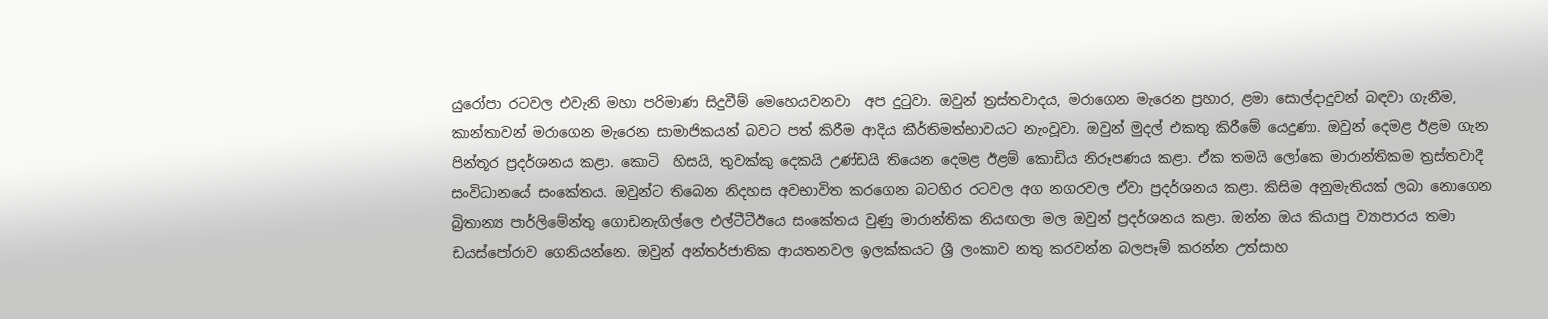යුරෝපා රටවල එවැනි මහා පරිමාණ සිදුවීම් මෙහෙයවනවා  අප දුටුවා. ඔවුන් ත්‍රස්තවාදය, මරාගෙන මැරෙන ප්‍රහාර, ළමා සොල්ද‌ාදුවන් බඳවා ගැනීම, කාන්තාවන් මරාගෙන මැරෙන සාමාජිකයන් බවට පත් කිරීම ආදිය කීර්තිමත්භාවයට නැංවූවා. ඔවුන් මුදල් එකතු කිරීමේ යෙදුණා. ඔවුන් දෙමළ ඊළම ගැන පින්තූර ප්‍රදර්ශනය කළා. කොටි  හිසයි, තුවක්කු දෙකයි උණ්ඩයි තියෙන දෙමළ ඊළම් කොඩිය නිරූපණය කළා. ඒක තමයි ලෝකෙ මාරාන්තිකම ත්‍රස්තවාදී සංවිධානයේ සංකේතය. ඔවුන්ට තිබෙන නිදහස අවභාවිත කරගෙන බටහිර රටවල අග නගරවල ඒවා ප්‍රදර්ශනය කළා. කිසිම අනුමැතියක් ලබා නොගෙන බ්‍රිතාන්‍ය පාර්ලිමේන්තු ගොඩනැගිල්ලෙ එල්ටීටීඊයෙ සංකේතය වුණු මාරාන්තික නියඟලා මල ඔවුන් ප්‍රදර්ශනය කළා. ඔන්න ඔය කියාපු ව්‍යාපාරය තමා ඩයස්පෝරාව ගෙනියන්නෙ. ඔවුන් අන්තර්ජාතික ආයතනවල ඉලක්කයට ශ්‍රී ලංකාව නතු කරවන්න බලපෑම් කරන්න උත්සාහ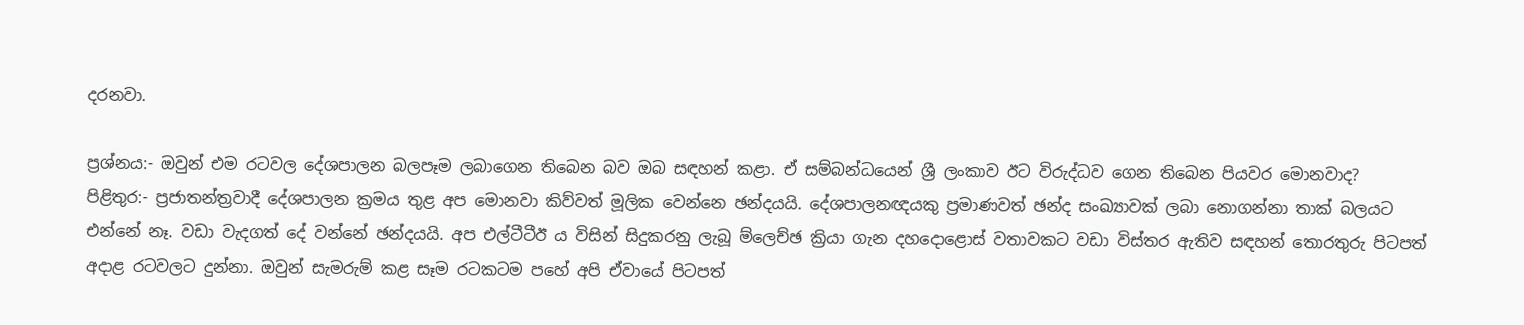දරනවා.

ප්‍රශ්නය:- ඔවුන් එම රටවල දේශපාලන බලපෑම ලබාගෙන තිබෙන බව ඔබ සඳහන් කළා. ඒ සම්බන්ධයෙන් ශ්‍රී ලංකාව ඊට විරුද්ධව ගෙන තිබෙන පියවර මොනවාද?
පිළිතුර:- ප්‍රජාතන්ත්‍රවාදී දේශපාලන ක්‍රමය තුළ අප මොනවා කිව්වත් මූලික වෙන්නෙ ඡන්දයයි. දේශපාලනඥයකු ප්‍රමාණවත් ඡන්ද සංඛ්‍යාවක් ලබා නොගන්නා තාක් බලයට එන්නේ නෑ. වඩා වැදගත් දේ වන්නේ ඡන්දයයි. අප එල්ටීටීඊ ය විසින් සිදුකරනු ලැබූ ම්ලෙච්ඡ ක්‍රියා ගැන දහදොළොස් වතාවකට වඩා විස්තර ඇතිව සඳහන් තොරතුරු පිටපත් අද‌ාළ රටවලට දුන්නා. ඔවුන් සැමරුම් කළ සෑම රටකටම පහේ අපි ඒවායේ පිටපත්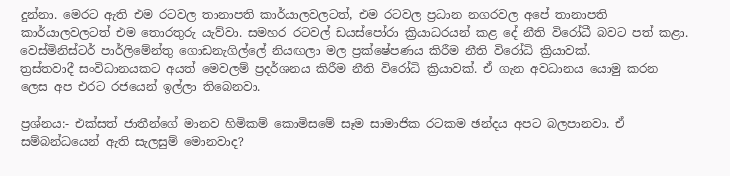දුන්නා. මෙරට ඇති එම රටවල තානාපති කාර්යාලවලටත්, එම රටවල ප්‍රධාන නගරවල අපේ තානාපති කාර්යාලවලටත් එම තොරතුරු යැව්වා. සමහර රටවල් ඩයස්පෝරා ක්‍රියාධරයන් කළ දේ නීති විරෝධී බවට පත් කළා. වෙස්මිනිස්ටර් පාර්ලිමේන්තු ගොඩනැගිල්ලේ නියඟලා මල ප්‍රක්ෂේපණය කිරීම නීති විරෝධි ක්‍රියාවක්.
ත්‍රස්තවාදී සංවිධානයකට අයත් මෙවලම් ප්‍රදර්ශනය කිරීම නීති විරෝධි ක්‍රියාවක්. ඒ ගැන අවධානය යොමු කරන ලෙස අප එරට රජයෙන් ඉල්ලා තිබෙනවා.

ප්‍රශ්නය:- එක්සත් ජාතීන්ගේ මානව හිමිකම් කොමිසමේ සෑම සාමාජික රටකම ඡන්දය අපට බලපානවා. ඒ සම්බන්ධයෙන් ඇති සැලසුම් මොනවාද?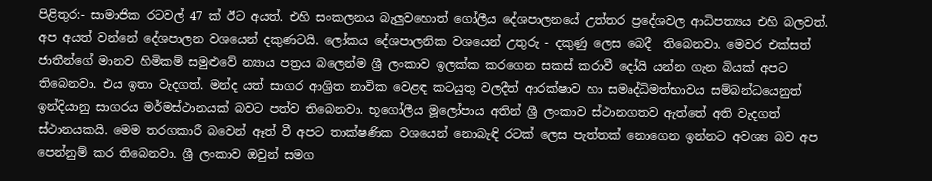පිළිතුර:- සාමාජික රටවල් 47 ක් ඊට අයත්. එහි සංකලනය බැලුවහොත් ගෝලීය දේශපාලනයේ උත්තර ප්‍රදේශවල ආධිපත්‍යය එහි බලවත්. අප අයත් වන්නේ දේශපාලන වශයෙන් දකුණටයි. ලෝකය දේශපාලනික වශයෙන් උතුරු - දකුණු ලෙස බෙදී  තිබෙනවා. මෙවර එක්සත් ජාතීන්ගේ මානව හිමිකම් සමුළුවේ න්‍යාය පත්‍රය බලෙන්ම ශ්‍රී ලංකාව ඉලක්ක කරගෙන සකස් කරාවී දෝයි යන්න ගැන බියක් අපට තිබෙනවා. එය ඉතා වැදගත්. මන්ද යත් සාගර ආශ්‍රිත නාවික වෙළඳ කටයුතු වලදීත් ආරක්ෂාව හා සමෘද්ධිමත්භාවය සම්බන්ධයෙනුත් ඉන්දියානු සාගරය මර්මස්ථානයක් බවට පත්ව තිබෙනවා. භූගෝලීය මූලෝපාය අතින් ශ්‍රී ලංකාව ස්ථානගතව ඇත්තේ අති වැදගත් ස්ථානයකයි. මෙම තරගකාරී බවෙන් ඈත් වී අපට තාක්ෂණික වශයෙන් නොබැඳි රටක් ලෙස පැත්තක් නොගෙන ඉන්නට අවශ්‍ය බව අප පෙන්නුම් කර තිබෙනවා. ශ්‍රී ලංකාව ඔවුන් සමග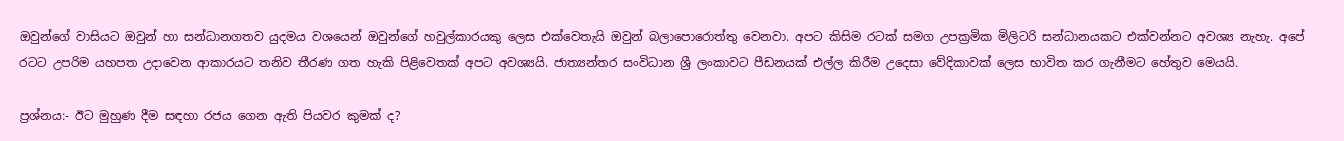ඔවුන්ගේ වාසියට ඔවුන් හා සන්ධානගතව යුදමය වශයෙන් ඔවුන්ගේ හවුල්කාරයකු ලෙස එක්වෙතැයි ඔවුන් බලාපොරොත්තු වෙනවා. අපට කිසිම රටක් සමග උපක්‍රමික මිලිටරි සන්ධානයකට එක්වන්නට අවශ්‍ය නැහැ. අපේ රටට උපරිම යහපත උද‌ාවෙන ආකාරයට තනිව තීරණ ගත හැකි පිළිවෙතක් අපට අවශ්‍යයි. ජාත්‍යන්තර සංවිධාන ශ්‍රී ලංකාවට පීඩනයක් එල්ල කිරීම උදෙසා වේදිකාවක් ලෙස භාවිත කර ගැනීමට හේතුව මෙයයි.

ප්‍රශ්නය:- ඊට මුහුණ දීම සඳහා රජය ගෙන ඇති පියවර කුමක් ද?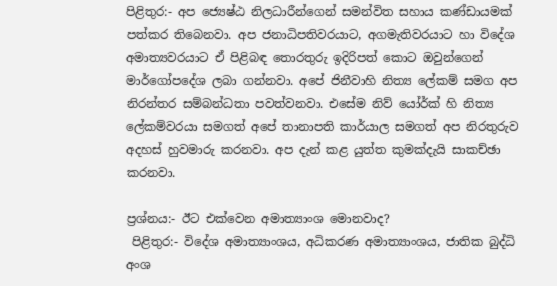පිළිතුර:- අප ජ්‍යෙෂ්ඨ නිලධාරීන්ගෙන් සමන්විත සහාය කණ්ඩායමක් පත්කර තිබෙනවා. අප ජනාධිපතිවරයාට, අගමැතිවරයාට හා විදේශ අමාත්‍යවරයාට ඒ පිළිබඳ තොරතුරු ඉදිරිපත් කොට ඔවුන්ගෙන් මාර්ගෝපදේශ ලබා ගන්නවා. අපේ ජිනීවාහි නිත්‍ය ලේකම් සමග අප නිරන්තර සම්බන්ධතා පවත්වනවා. එසේම නිව් යෝර්ක් හි නිත්‍ය ලේකම්වරයා සමගත් අපේ තානාපති කාර්යාල සමගත් අප නිරතුරුව අදහස් හුවමාරු කරනවා. අප දැන් කළ යුත්ත කුමක්දැයි සාකච්ඡා කරනවා.

ප්‍රශ්නය:- ඊට එක්වෙන අමාත්‍යාංශ මොනවාද?
 පිළිතුර:- විදේශ අමාත්‍යාංශය, අධිකරණ අමාත්‍යාංශය, ජාතික බුද්ධි අංශ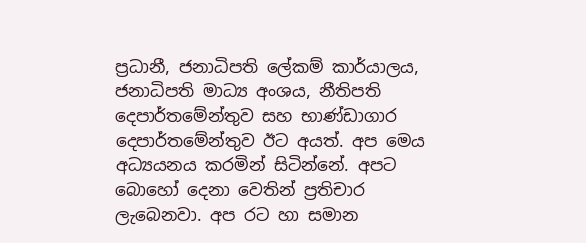ප්‍රධානී, ජනාධිපති ලේකම් කාර්යාලය, ජනාධිපති මාධ්‍ය අංශය, නීතිපති දෙපාර්තමේන්තුව සහ භාණ්ඩාගාර දෙපාර්තමේන්තුව ඊට අයත්. අප මෙය අධ්‍යයනය කරමින් සිටින්නේ. අපට බොහෝ දෙනා වෙතින් ප්‍රතිචාර ලැබෙනවා. අප රට හා සමාන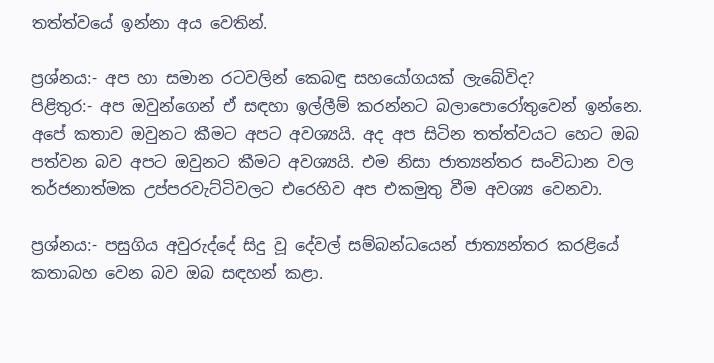තත්ත්වයේ ඉන්නා අය වෙතින්.

ප්‍රශ්නය:- අප හා සමාන රටවලින් කෙබඳු සහයෝගයක් ලැබේවිද?
පිළිතුර:- අප ඔවුන්ගෙන් ඒ සඳහා ඉල්ලීම් කරන්නට බලාපොරෝතුවෙන් ඉන්නෙ. අපේ කතාව ඔවුනට කීමට අපට අවශ්‍යයි. අද අප සිටින තත්ත්වයට හෙට ඔබ පත්වන බව අපට ඔවුනට කීමට අවශ්‍යයි. එම නිසා ජාත්‍යන්තර සංවිධාන වල තර්ජනාත්මක උප්පරවැට්ටිවලට එරෙහිව අප එකමුතු වීම අවශ්‍ය වෙනවා.

ප්‍රශ්නය:- පසුගිය අවුරුද්දේ සිදු වූ දේවල් සම්බන්ධයෙන් ජාත්‍යන්තර කරළියේ කතාබහ වෙන බව ඔබ සඳහන් කළා.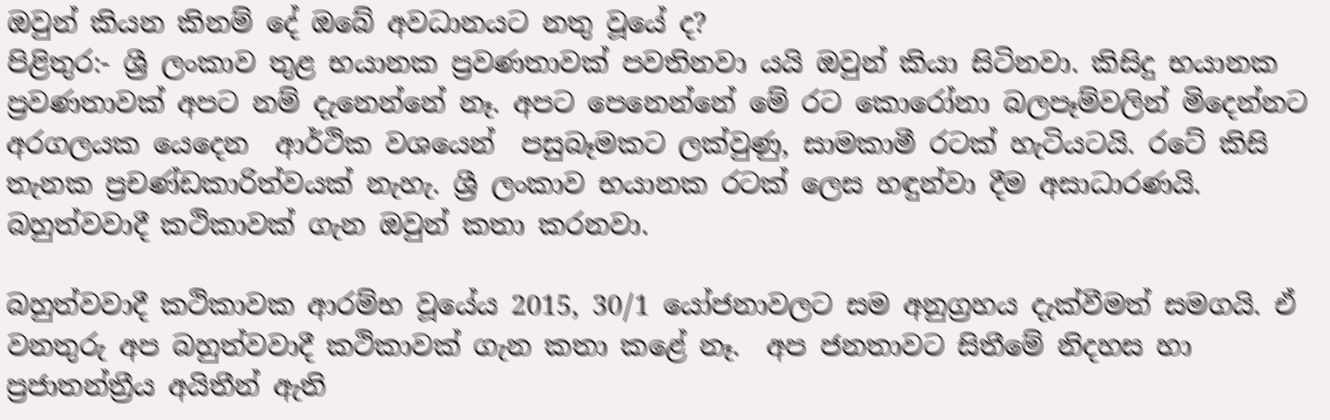ඔවුන් කියන කිනම් දේ ඔබේ අවධානයට නතු වූයේ ද?
පිළිතුර:- ශ්‍රී ලංකාව තුළ භයානක ප්‍රවණතාවක් පවතිනවා යයි ඔවුන් කියා සිටිනවා. කිසිදු භයානක ප්‍රවණතාවක් අපට නම් දැනෙන්නේ නෑ. අපට පෙනෙන්නේ මේ රට කොරෝනා බලපෑම්වලින් මිදෙන්නට අරගලයක යෙදෙන  ආර්ථික වශයෙන්  පසුබෑමකට ලක්වුණු, සාමකාමී රටක් හැටියටයි. රටේ කිසි තැනක ප්‍රචණ්ඩකාරිත්වයක් නැහැ. ශ්‍රී ලංකාව භයානක රටක් ලෙස හඳුන්වා දීම අසාධාරණයි. බහුත්වවාදී කථිකාවක් ගැන ඔවුන් කතා කරනවා.

බහුත්වවාදී කථිකාවක ආරම්භ වූයේය 2015, 30/1 යෝජනාවලට සම අනුග්‍රහය දැක්වීමත් සමගයි. ඒ වනතුරු අප බහුත්වවාදී කථිකාවක් ගැන කතා කළේ නෑ.  අප ජනතාවට සිතීමේ නිදහස හා ප්‍රජාතන්ත්‍රීය අයිතීන් ඇති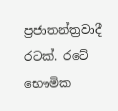ප්‍රජාතන්ත්‍රවාදී රටක්. රටේ භෞමික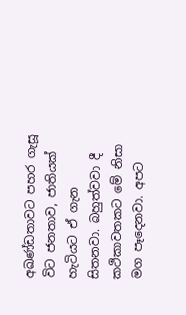අඛණ්ඩතාවට පහර ගැසූ විට ජනතාව, ජාතියක් හැටියට ඒ ගැන සිතනවා. බහුත්වවා දී කථිකාවතකට මේ නිසා මග පෑදෙනවා. අපට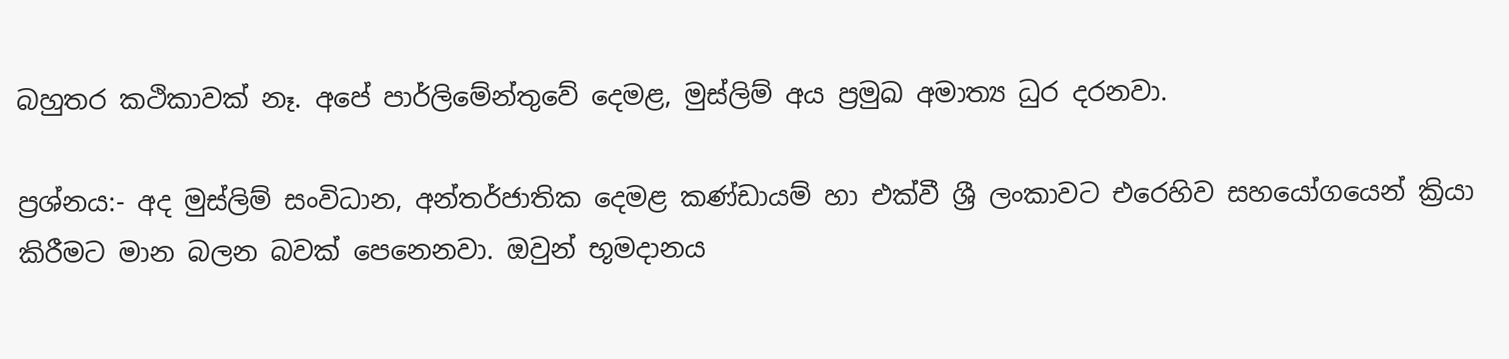බහුතර කථිකාවක් නෑ. අපේ පාර්ලිමේන්තුවේ දෙමළ, මුස්ලිම් අය ප්‍රමුඛ අමාත්‍ය ධුර දරනවා.

ප්‍රශ්නය:- අද මුස්ලිම් සංවිධාන, අන්තර්ජාතික දෙමළ කණ්ඩායම් හා එක්වී ශ්‍රී ලංකාවට එරෙහිව සහයෝගයෙන් ක්‍රියා කිරීමට මාන බලන බවක් පෙනෙනවා. ඔවුන් භූමද‌ානය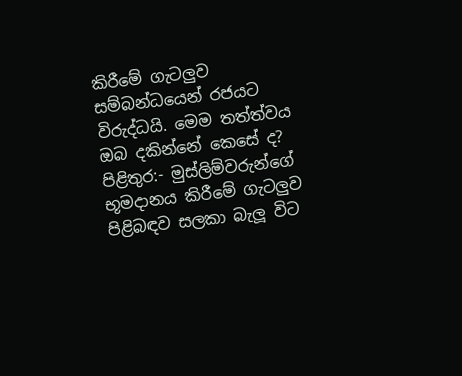කිරීමේ ගැටලුව සම්බන්ධයෙන් රජයට විරුද්ධයි. මෙම තත්ත්වය ඔබ දකින්නේ කෙසේ ද?
පිළිතුර:- මුස්ලිම්වරුන්ගේ භූමද‌ානය කිරීමේ ගැටලුව පිළිබඳව සලකා බැලූ විට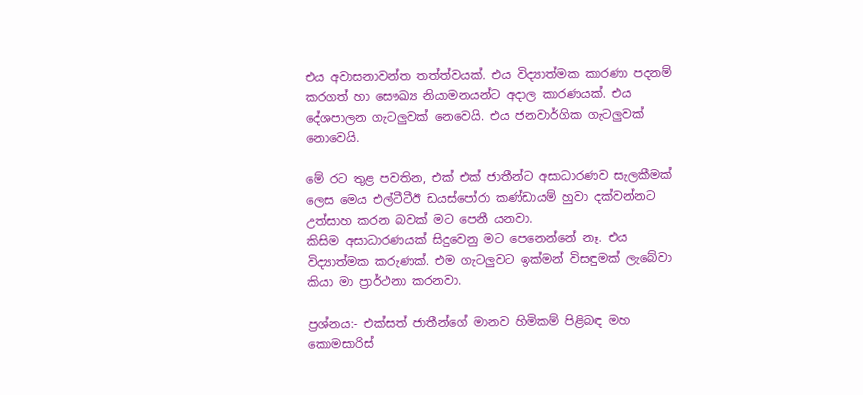එය අවාසනාවන්ත තත්ත්වයක්. එය විද්‍යාත්මක කාරණා පදනම් කරගත් හා සෞඛ්‍ය නියාමනයන්ට අද‌ාල කාරණයක්. එය දේශපාලන ගැටලුවක් නෙවෙයි. එය ජනවාර්ගික ගැටලුවක් නොවෙයි.

මේ රට තුළ පවතින, එක් එක් ජාතීන්ට අසාධාරණව සැලකීමක් ලෙස මෙය එල්ටීටීඊ ඩයස්පෝරා කණ්ඩායම් හුවා දක්වන්නට උත්සාහ කරන බවක් මට පෙනී යනවා.
කිසිම අසාධාරණයක් සිදුවෙනු මට පෙනෙන්නේ නෑ. එය විද්‍යාත්මක කරුණක්. එම ගැටලුවට ඉක්මන් විසඳුමක් ලැබේවා කියා මා ප්‍රාර්ථනා කරනවා.

ප්‍රශ්නය:- එක්සත් ජාතීන්ගේ මානව හිමිකම් පිළිබඳ මහ කොමසාරිස්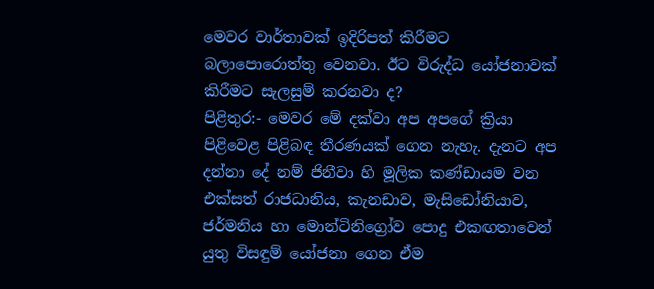මෙවර වාර්තාවක් ඉදිරිපත් කිරීමට බලාපොරොත්තු වෙනවා. ඊට විරුද්ධ යෝජනාවක් කිරීමට සැලසුම් කරනවා ද?
පිළිතුර:- මෙවර මේ දක්වා අප අපගේ ක්‍රියා පිළිවෙළ පිළිබඳ තීරණයක් ගෙන නැහැ. දැනට අප දන්නා දේ නම් ජිනීවා හි මූලික කණ්ඩායම වන එක්සත් රාජධානිය, කැනඩාව, මැසිඩෝනියාව, ජර්මනිය හා මොන්ටිනිග්‍රෝව පොදු එකඟතාවෙන් යුතු විසඳුම් යෝජනා ගෙන ඒම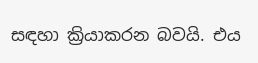සඳහා ක්‍රියාකරන බවයි. එය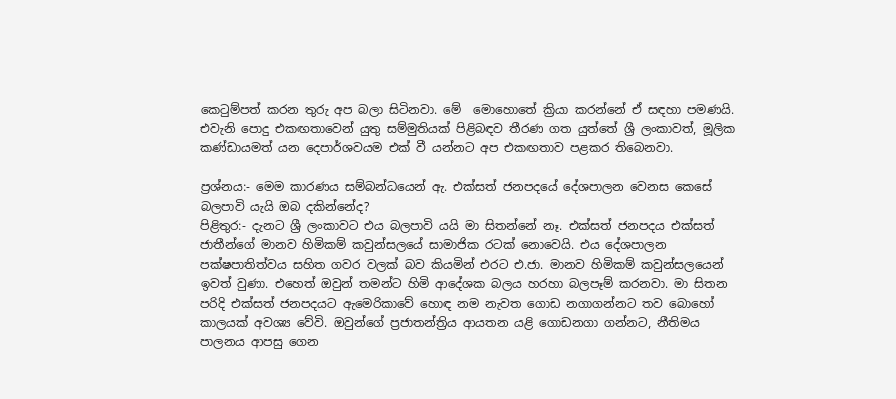කෙටුම්පත් කරන තුරු අප බලා සිටිනවා. මේ  මොහොතේ ක්‍රියා කරන්නේ ඒ සඳහා පමණයි. එවැනි පොදු එකඟතාවෙන් යුතු සම්මුතියක් පිළිබඳව තීරණ ගත යුත්තේ ශ්‍රී ලංකාවත්, මූලික කණ්ඩායමත් යන දෙපාර්ශවයම එක් වී යන්නට අප එකඟතාව පළකර තිබෙනවා.

ප්‍රශ්නය:- මෙම කාරණය සම්බන්ධයෙන් ඇ. එක්සත් ජනපදයේ දේශපාලන වෙනස කෙසේ බලපාවි යැයි ඔබ දකින්නේද?
පිළිතුර:- දැනට ශ්‍රී ලංකාවට එය බලපාවි යයි මා සිතන්නේ නෑ. එක්සත් ජනපදය එක්සත් ජාතීන්ගේ මානව හිමිකම් කවුන්සලයේ සාමාජික රටක් නොවෙයි. එය දේශපාලන පක්ෂපාතිත්වය සහිත ගවර වලක් බව කියමින් එරට එ.ජා. මානව හිමිකම් කවුන්සලයෙන් ඉවත් වුණා. එහෙත් ඔවුන් තමන්ට හිමි ආදේශක බලය හරහා බලපෑම් කරනවා. මා සිතන පරිදි එක්සත් ජනපදයට ඇමෙරිකාවේ හොඳ නම නැවත ගොඩ නගාගන්නට තව බොහෝ කාලයක් අවශ්‍ය වේවි. ඔවුන්ගේ ප්‍රජාතන්ත්‍රිය ආයතන යළි ගොඩනගා ගන්නට, නීතිමය පාලනය ආපසු ගෙන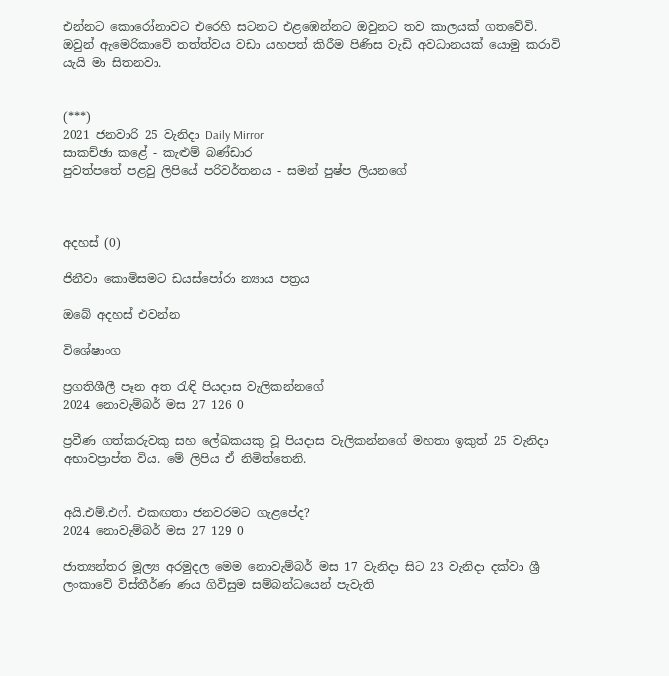එන්නට කොරෝනාවට එරෙහි සටනට එළඹෙන්නට ඔවුනට තව කාලයක් ගතවේවි. ඔවුන් ඇමෙරිකාවේ තත්ත්වය වඩා යහපත් කිරීම පිණිස වැඩි අවධානයක් යොමු කරාවි යැයි මා සිතනවා.


(***)
2021 ජනවාරි 25 වැනිදා Daily Mirror
සාකච්ඡා කළේ - කැළුම් බණ්ඩාර
පුවත්පතේ පළවු ලිපියේ පරිවර්තනය - සමන් පුෂ්ප ලියනගේ



අදහස් (0)

ජිනීවා කොමිසමට ඩයස්පෝරා න්‍යාය පත්‍රය

ඔබේ අදහස් එවන්න

විශේෂාංග

ප්‍රගතිශීලී පෑන අත රැඳි පියදාස වැලිකන්නගේ
2024 නොවැම්බර් මස 27 126 0

ප්‍රවීණ ගත්කරුවකු සහ ලේඛකයකු වූ පියදාස වැලිකන්නගේ මහතා ඉකුත් 25 වැනිදා අභාවප්‍රාප්ත විය. මේ ලිපිය ඒ නිමිත්තෙනි.


අයි.එම්.එෆ්. එකඟතා ජනවරමට ගැළපේද?
2024 නොවැම්බර් මස 27 129 0

ජාත්‍යන්තර මූල්‍ය අරමුදල මෙම නොවැම්බර් මස 17 වැනිදා සිට 23 වැනිදා දක්වා ශ්‍රී ලංකාවේ විස්තීර්ණ ණය ගිවිසුම සම්බන්ධයෙන් පැවැති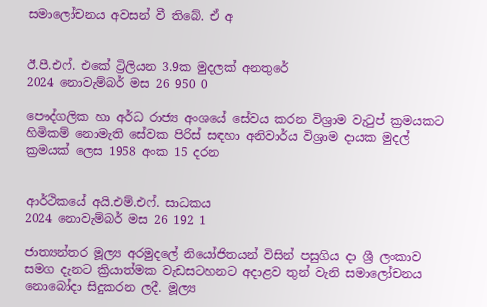සමාලෝචනය අවසන් වී තිබේ. ඒ අ


ඊ.පී.එෆ්. එකේ ට්‍රිලියන 3.9ක මුදලක් අනතුරේ
2024 නොවැම්බර් මස 26 950 0

පෞද්ගලික හා අර්ධ රාජ්‍ය අංශයේ සේවය කරන විශ්‍රාම වැටුප් ක්‍රමයකට හිමිකම් නොමැති සේවක පිරිස් සඳහා අනිවාර්ය විශ්‍රාම දායක මුදල් ක්‍රමයක් ලෙස 1958 අංක 15 දරන


ආර්ථිකයේ අයි.එම්.එෆ්. සාධකය
2024 නොවැම්බර් මස 26 192 1

ජාත්‍යන්තර මූල්‍ය අරමුදලේ නියෝජිතයන් විසින් පසුගිය දා ශ්‍රී ලංකාව සමග දැනට ක්‍රියාත්මක වැඩසටහනට අදාළව තුන් වැනි සමාලෝචනය නොබෝදා සිදුකරන ලදී. මූල්‍ය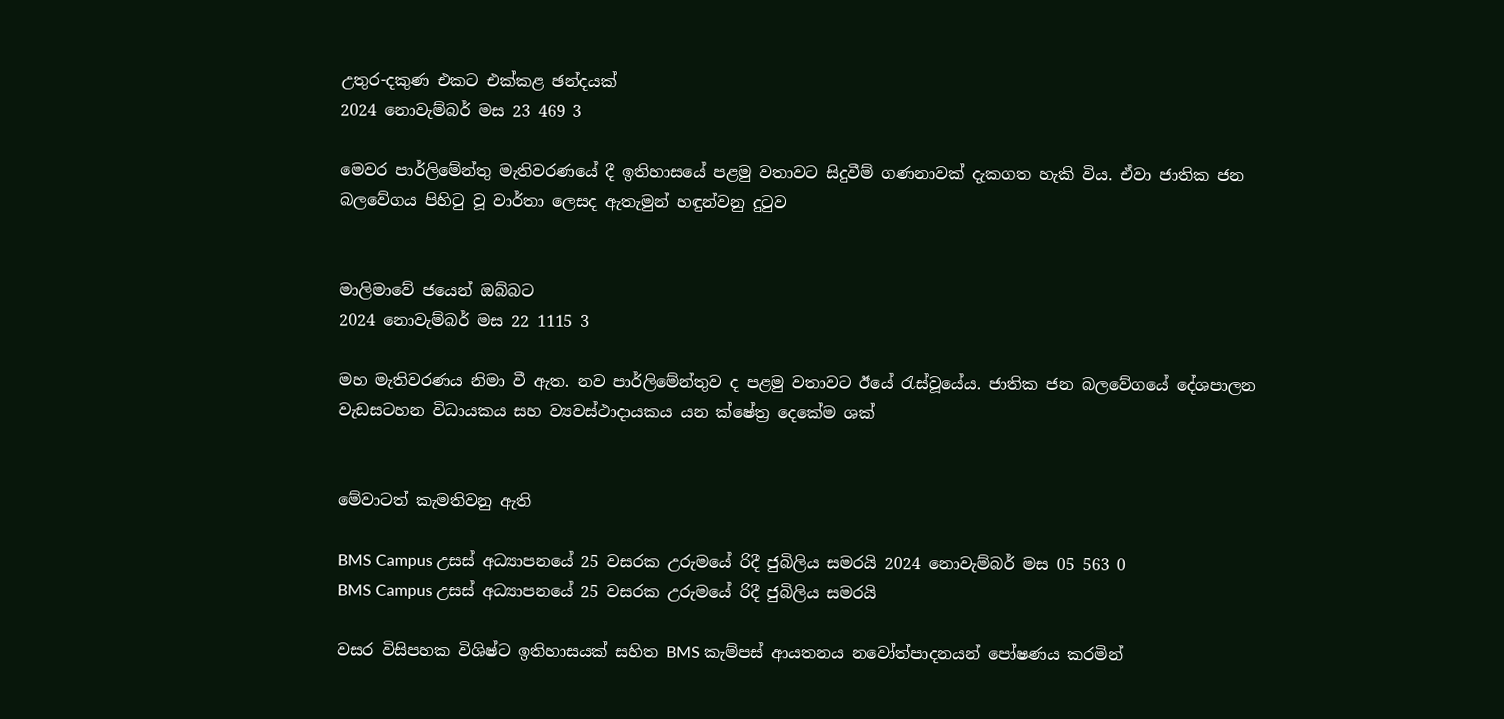උතුර-දකුණ එකට එක්කළ ඡන්දයක්
2024 නොවැම්බර් මස 23 469 3

මෙවර පාර්ලිමේන්තු මැතිවරණයේ දී ඉතිහාසයේ පළමු වතාවට සිදුවීම් ගණනාවක් දැකගත හැකි විය. ඒවා ජාතික ජන බලවේගය පිහිටු වූ වාර්තා ලෙසද ඇතැමුන් හඳුන්වනු දුටුව


මාලිමාවේ ජයෙන් ඔබ්බට
2024 නොවැම්බර් මස 22 1115 3

මහ මැතිවරණය නිමා වී ඇත. නව පාර්ලිමේන්තුව ද පළමු වතාවට ඊයේ රැස්වූයේය. ජාතික ජන බලවේගයේ දේශපාලන වැඩසටහන විධායකය සහ ව්‍යවස්ථාදායකය යන ක්ෂේත්‍ර දෙකේම ශක්


මේවාටත් කැමතිවනු ඇති

BMS Campus උසස් අධ්‍යාපනයේ 25 වසරක උරුමයේ රිදී ජුබිලිය සමරයි 2024 නොවැම්බර් මස 05 563 0
BMS Campus උසස් අධ්‍යාපනයේ 25 වසරක උරුමයේ රිදී ජුබිලිය සමරයි

වසර විසිපහක විශිෂ්ට ඉතිහාසයක් සහිත BMS කැම්පස් ආයතනය නවෝත්පාදනයන් පෝෂණය කරමින්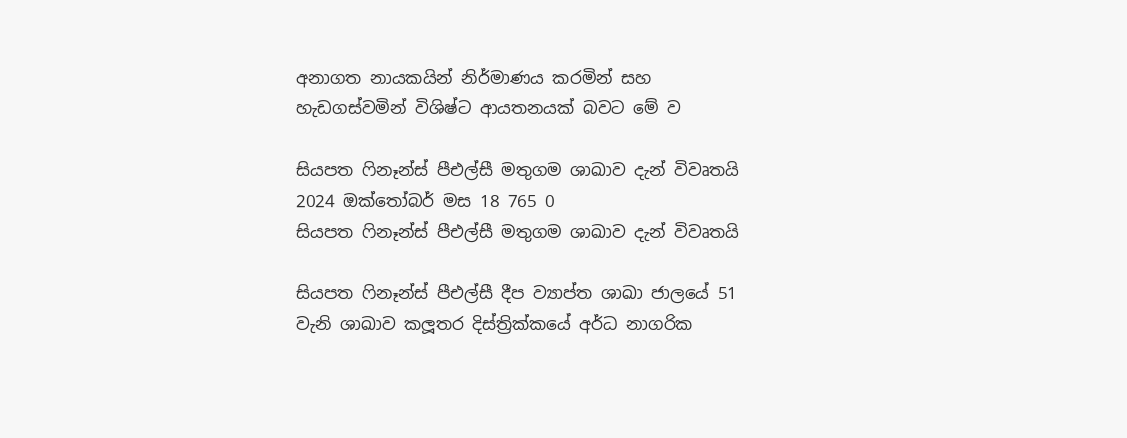අනාගත නායකයින් නිර්මාණය කරමින් සහ හැඩගස්වමින් විශිෂ්ට ආයතනයක් බවට මේ ව

සියපත ෆිනෑන්ස් පීඑල්සී මතුගම ශාඛාව දැන් විවෘතයි 2024 ඔක්තෝබර් මස 18 765 0
සියපත ෆිනෑන්ස් පීඑල්සී මතුගම ශාඛාව දැන් විවෘතයි

සියපත ෆිනෑන්ස් පීඑල්සී දීප ව්‍යාප්ත ශාඛා ජාලයේ 51 වැනි ශාඛාව කලූතර දිස්ත්‍රික්කයේ අර්ධ නාගරික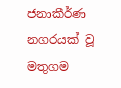ජනාකීර්ණ නගරයක් වූ මතුගම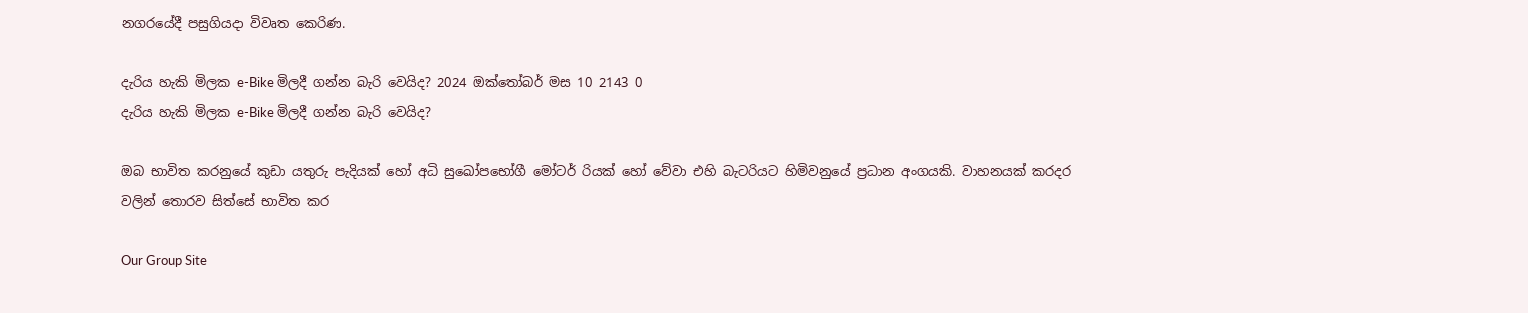නගරයේදී පසුගියදා විවෘත කෙරිණ.

දැරිය හැකි මිලක e-Bike මිලදී ගන්න බැරි වෙයිද? 2024 ඔක්තෝබර් මස 10 2143 0
දැරිය හැකි මිලක e-Bike මිලදී ගන්න බැරි වෙයිද?

ඔබ භාවිත කරනුයේ කුඩා යතුරු පැදියක් හෝ අධි සුඛෝපභෝගී මෝටර් රියක් හෝ වේවා එහි බැටරියට හිමිවනුයේ ප්‍රධාන අංගයකි. වාහනයක් කරදර වලින් තොරව සිත්සේ භාවිත කර

Our Group Site